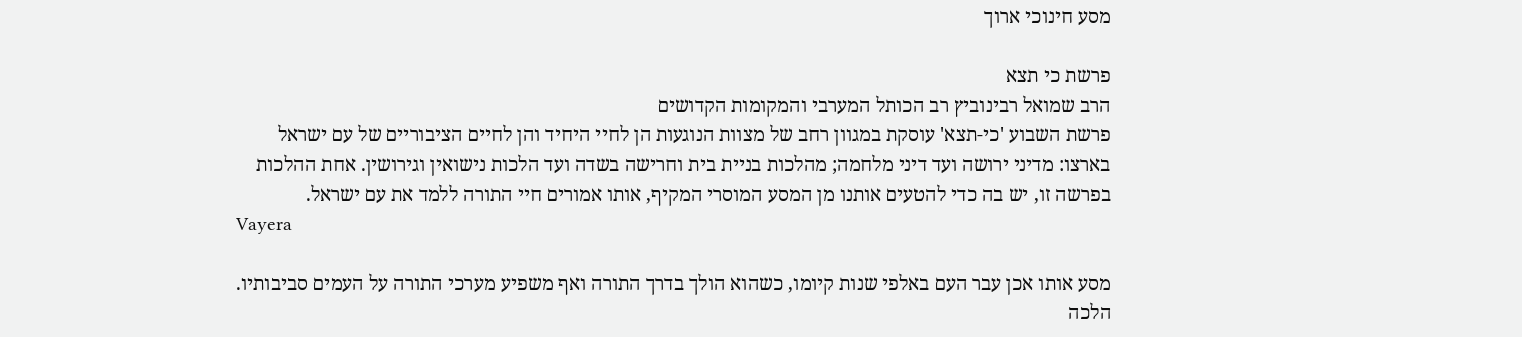מסע חינוכי ארוך

פרשת כי תצא
הרב שמואל רבינוביץ רב הכותל המערבי והמקומות הקדושים
פרשת השבוע 'כי-תצא' עוסקת במגוון רחב של מצוות הנוגעות הן לחיי היחיד והן לחיים הציבוריים של עם ישראל בארצו: מדיני ירושה ועד דיני מלחמה; מהלכות בניית בית וחרישה בשדה ועד הלכות נישואין וגירושין. אחת ההלכות בפרשה זו, יש בה כדי להטעים אותנו מן המסע המוסרי המקיף, אותו אמורים חיי התורה ללמד את עם ישראל.
Vayera

מסע אותו אכן עבר העם באלפי שנות קיומו, כשהוא הולך בדרך התורה ואף משפיע מערכי התורה על העמים סביבותיו. הלכה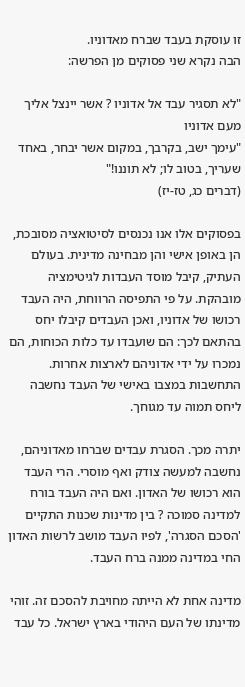זו עוסקת בעבד שברח מאדוניו.
הבה נקרא שני פסוקים מן הפרשה:

"לא תסגיר עבד אל אדוניו ? אשר יינצל אליך מעם אדוניו
"עימך ישב, בקרבך, במקום אשר יבחר, באחד שעריך, בטוב לו; לא תוננו!"
(דברים כג, טז-יז)

בפסוקים אלו אנו נכנסים לסיטואציה מסובכת, הן באופן אישי והן מבחינה מדינית. בעולם העתיק, קיבל מוסד העבדות לגיטימציה מובהקת. על פי התפיסה הרווחת, היה העבד רכושו של אדוניו, ואכן העבדים קיבלו יחס בהתאם לכך: הם שועבדו עד כלות הכוחות, הם נמכרו על ידי אדוניהם לארצות אחרות. התחשבות במצבו באישי של העבד נחשבה ליחס תמוה עד מגוחך.

יתרה מכך. הסגרת עבדים שברחו מאדוניהם, נחשבה למעשה צודק ואף מוסרי. הרי העבד הוא רכושו של האדון. ואם היה העבד בורח למדינה סמוכה ? בין מדינות שכנות התקיים 'הסכם הסגרה', לפיו העבד מושב לרשות האדון החי במדינה ממנה ברח העבד.

מדינה אחת לא הייתה מחויבת להסכם זה. זוהי מדינתו של העם היהודי בארץ ישראל. כל עבד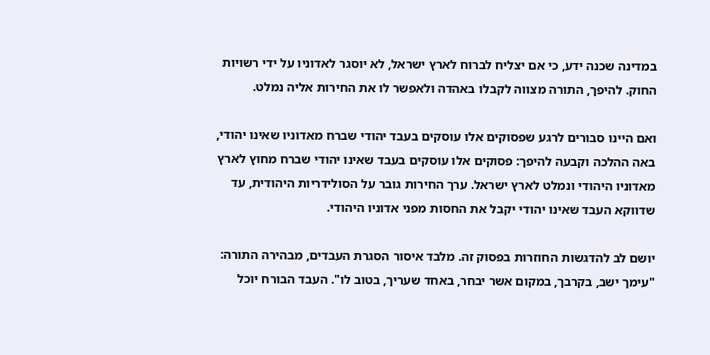במדינה שכנה ידע, כי אם יצליח לברוח לארץ ישראל, לא יוסגר לאדוניו על ידי רשויות החוק. להיפך, התורה מצווה לקבלו באהדה ולאפשר לו את החירות אליה נמלט.

ואם היינו סבורים לרגע שפסוקים אלו עוסקים בעבד יהודי שברח מאדוניו שאינו יהודי, באה ההלכה וקבעה להיפך: פסוקים אלו עוסקים בעבד שאינו יהודי שברח מחוץ לארץ מאדוניו היהודי ונמלט לארץ ישראל. ערך החירות גובר על הסולידריות היהודית, עד שדווקא העבד שאינו יהודי יקבל את החסות מפני אדוניו היהודי.

יושם לב להדגשות החוזרות בפסוק זה. מלבד איסור הסגרת העבדים, מבהירה התורה: "עימך ישב, בקרבך, במקום אשר יבחר, באחד שעריך, בטוב לו". העבד הבורח יוכל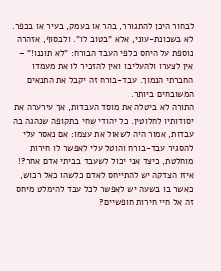לבחור היכן להתגורר, בהר או בעמק, בעיר או בכפר. לא בשכונת-עוני, אלא "בטוב לו". ולבסוף, אזהרה נוספת על היחס כלפי העבד הבורח: "לא תוננו!" – אין לצערו ולהעליבו ואין להזכיר לו את מעמדו החברתי הנמוך. עבד-בורח זה יקבל את התנאים המשובחים ביותר.
התורה לא ביטלה את מוסד העבדות, אך עירערה את יסודותיו לחלוטין. כל יהודי שחי בתקופה שנהגה בה עבדות, אמור היה לשאול את עצמו: אם נאסר עלי להסגיר עבד-בורח והוטל עלי לאפשר לו חירות מוחלטת, כיצד אני יכול לשעבד בביתי אדם אחר?! איזו הצדקה יש להתייחס לאדם כלשהו כאל רכוש, כאשר בו בשעה יש לאפשר לכל עבד להימלט מיחס זה אל חיי חירות חופשיים?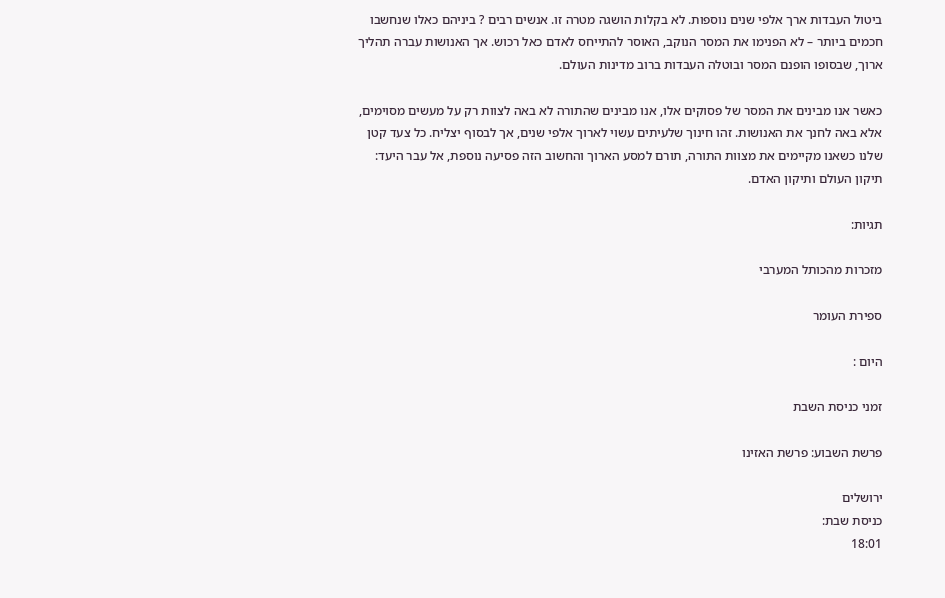ביטול העבדות ארך אלפי שנים נוספות. לא בקלות הושגה מטרה זו. אנשים רבים ? ביניהם כאלו שנחשבו חכמים ביותר – לא הפנימו את המסר הנוקב, האוסר להתייחס לאדם כאל רכוש. אך האנושות עברה תהליך ארוך, שבסופו הופנם המסר ובוטלה העבדות ברוב מדינות העולם.

כאשר אנו מבינים את המסר של פסוקים אלו, אנו מבינים שהתורה לא באה לצוות רק על מעשים מסוימים, אלא באה לחנך את האנושות. זהו חינוך שלעיתים עשוי לארוך אלפי שנים, אך לבסוף יצליח. כל צעד קטן שלנו כשאנו מקיימים את מצוות התורה, תורם למסע הארוך והחשוב הזה פסיעה נוספת, אל עבר היעד: תיקון העולם ותיקון האדם.

תגיות:

מזכרות מהכותל המערבי

ספירת העומר

היום :

זמני כניסת השבת

פרשת השבוע: פרשת האזינו

ירושלים
כניסת שבת:
18:01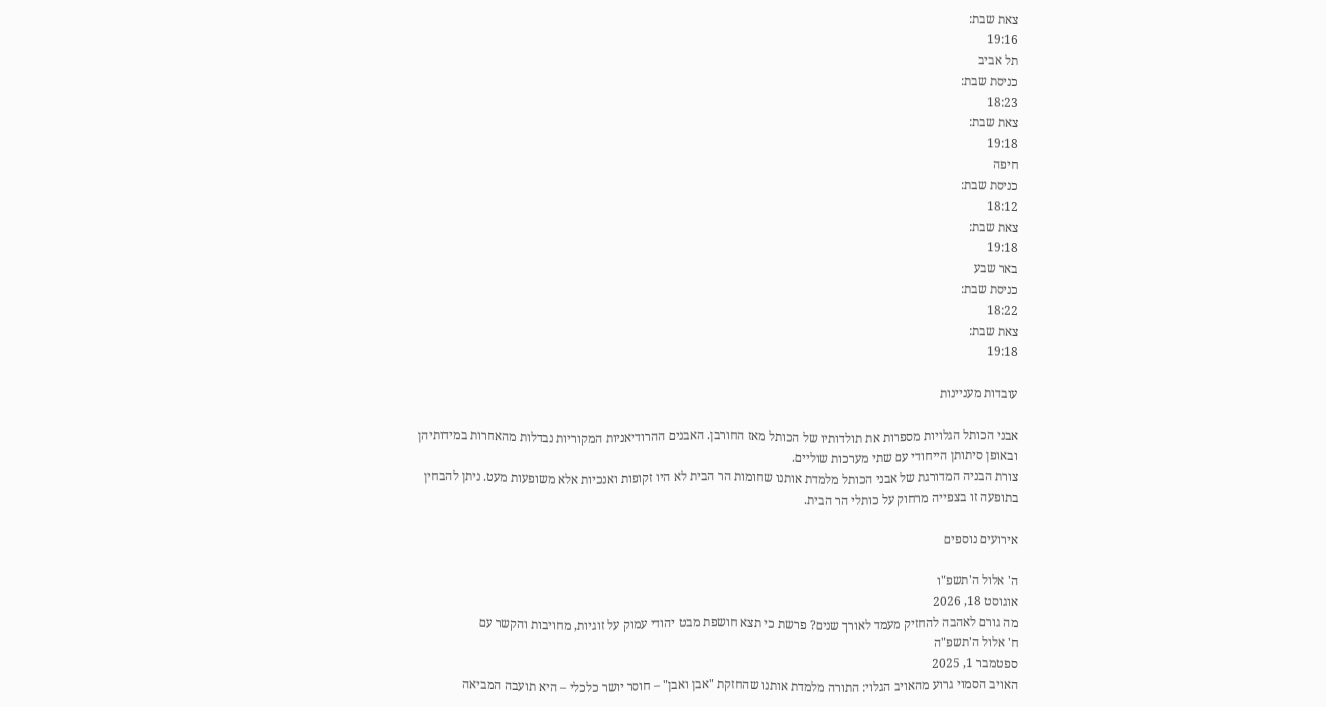צאת שבת:
19:16
תל אביב
כניסת שבת:
18:23
צאת שבת:
19:18
חיפה
כניסת שבת:
18:12
צאת שבת:
19:18
באר שבע
כניסת שבת:
18:22
צאת שבת:
19:18

עובדות מעניינות

אבני הכותל הגלויות מספרות את תולדותיו של הכותל מאז החורבן. האבנים ההרודיאניות המקוריות נבדלות מהאחרות במידותיהן ובאופן סיתותן הייחודי עם שתי מערכות שוליים.
צורת הבניה המדורגת של אבני הכותל מלמדת אותנו שחומות הר הבית לא היו זקופות ואנכיות אלא משופעות מעט. ניתן להבחין בתופעה זו בצפייה מרחוק על כותלי הר הבית.

אירועים נוספים

ה' אלול ה'תשפ"ו
אוגוסט 18, 2026
מה גורם לאהבה להחזיק מעמד לאורך שנים? פרשת כי תצא חושפת מבט יהודי עמוק על זוגיות, מחויבות והקשר עם
ח' אלול ה'תשפ"ה
ספטמבר 1, 2025
האויב הסמוי גרוע מהאויב הגלוי: התורה מלמדת אותנו שהחזקת "אבן ואבן" – חוסר יושר כלכלי – היא תועבה המביאה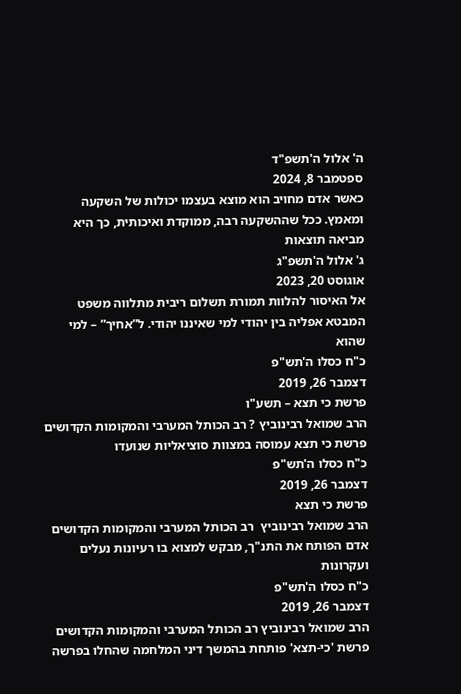ה' אלול ה'תשפ"ד
ספטמבר 8, 2024
כאשר אדם מחויב הוא מוצא בעצמו יכולות של השקעה ומאמץ. ככל שההשקעה רבה, ממוקדת ואיכותית, כך היא מביאה תוצאות
ג' אלול ה'תשפ"ג
אוגוסט 20, 2023
אל האיסור להלוות תמורת תשלום ריבית מתלווה משפט המבטא אפליה בין יהודי למי שאיננו יהודי. ל”אחיך” – למי שהוא
כ"ח כסלו ה'תש"פ
דצמבר 26, 2019
פרשת כי תצא – תשע"ו
הרב שמואל רבינוביץ ? רב הכותל המערבי והמקומות הקדושים
פרשת כי תצא עמוסה במצוות סוציאליות שנועדו
כ"ח כסלו ה'תש"פ
דצמבר 26, 2019
פרשת כי תצא
הרב שמואל רבינוביץ  רב הכותל המערבי והמקומות הקדושים
אדם הפותח את התנ"ך, מבקש למצוא בו רעיונות נעלים ועקרונות
כ"ח כסלו ה'תש"פ
דצמבר 26, 2019
הרב שמואל רבינוביץ רב הכותל המערבי והמקומות הקדושים
פרשת 'כי-תצא' פותחת בהמשך דיני המלחמה שהחלו בפרשה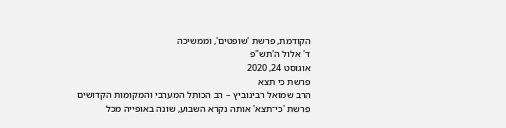הקודמת, פרשת 'שופטים', וממשיכה
ד' אלול ה'תש"פ
אוגוסט 24, 2020
פרשת כי תצא
הרב שמואל רבינוביץ – רב הכותל המערבי והמקומות הקדושים
פרשת 'כי־תצא' אותה נקרא השבוע, שונה באופייה מכל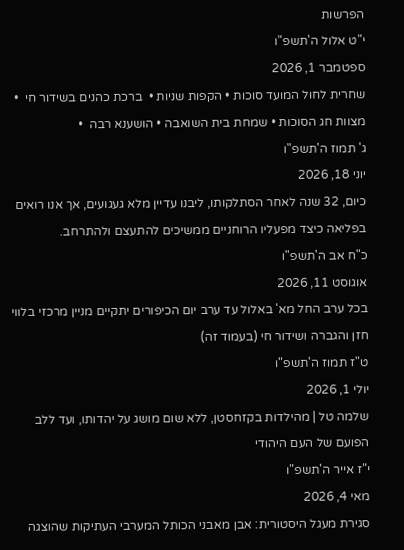הפרשות
י"ט אלול ה'תשפ"ו
ספטמבר 1, 2026
שחרית לחול המועד סוכות • הקפות שניות •  ברכת כהנים בשידור חי  • מצוות חג הסוכות • שמחת בית השואבה • הושענא רבה  •
ג' תמוז ה'תשפ"ו
יוני 18, 2026
כיום, 32 שנה לאחר הסתלקותו, ליבנו עדיין מלא געגועים, אך אנו רואים בפליאה כיצד מפעליו הרוחניים ממשיכים להתעצם ולהתרחב.
כ"ח אב ה'תשפ"ו
אוגוסט 11, 2026
בכל ערב החל מא' באלול עד ערב יום הכיפורים יתקיים מניין מרכזי בלווי חזן והגברה ושידור חי (בעמוד זה)
ט"ז תמוז ה'תשפ"ו
יולי 1, 2026
שלמה טל | מהילדות בקזחסטן, ללא שום מושג על יהדותו, ועד ללב הפועם של העם היהודי
י"ז אייר ה'תשפ"ו
מאי 4, 2026
סגירת מעגל היסטורית: אבן מאבני הכותל המערבי העתיקות שהוצגה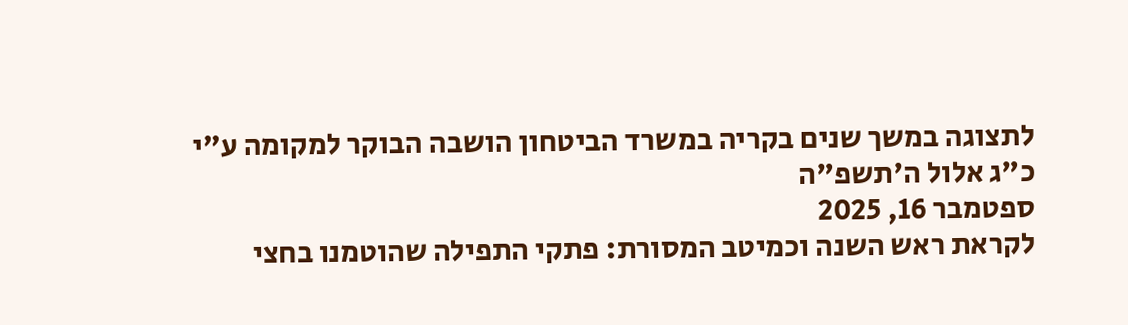לתצוגה במשך שנים בקריה במשרד הביטחון הושבה הבוקר למקומה ע"י
כ"ג אלול ה'תשפ"ה
ספטמבר 16, 2025
לקראת ראש השנה וכמיטב המסורת: פתקי התפילה שהוטמנו בחצי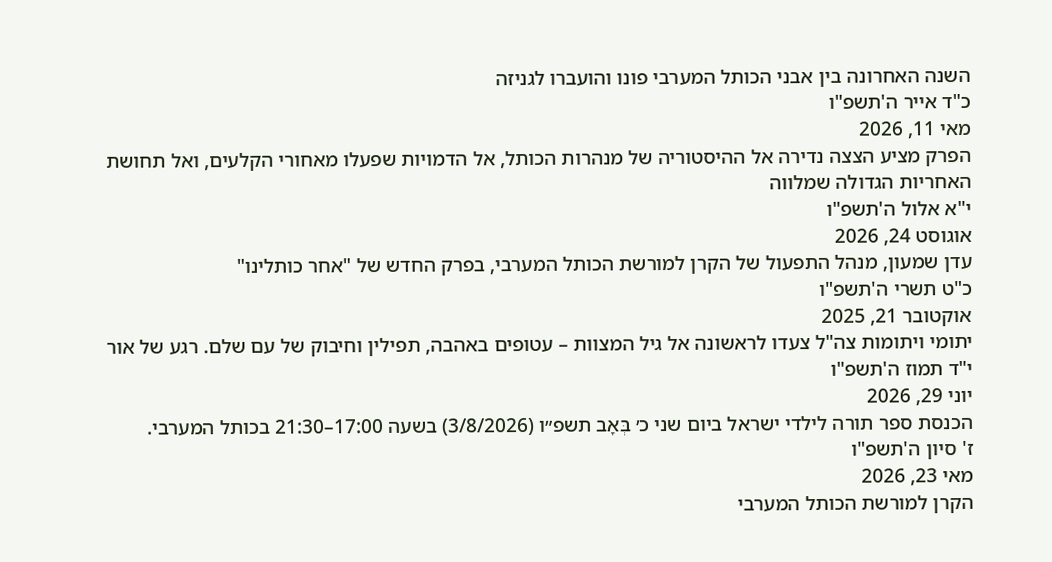השנה האחרונה בין אבני הכותל המערבי פונו והועברו לגניזה
כ"ד אייר ה'תשפ"ו
מאי 11, 2026
הפרק מציע הצצה נדירה אל ההיסטוריה של מנהרות הכותל, אל הדמויות שפעלו מאחורי הקלעים, ואל תחושת האחריות הגדולה שמלווה
י"א אלול ה'תשפ"ו
אוגוסט 24, 2026
עדן שמעון, מנהל התפעול של הקרן למורשת הכותל המערבי, בפרק החדש של "אחר כותלינו"
כ"ט תשרי ה'תשפ"ו
אוקטובר 21, 2025
יתומי ויתומות צה"ל צעדו לראשונה אל גיל המצוות – עטופים באהבה, תפילין וחיבוק של עם שלם. רגע של אור
י"ד תמוז ה'תשפ"ו
יוני 29, 2026
הכנסת ספר תורה לילדי ישראל ביום שני כ׳ בְּאָב תשפ״ו (3/8/2026) בשעה 17:00–21:30 בכותל המערבי.
ז' סיון ה'תשפ"ו
מאי 23, 2026
הקרן למורשת הכותל המערבי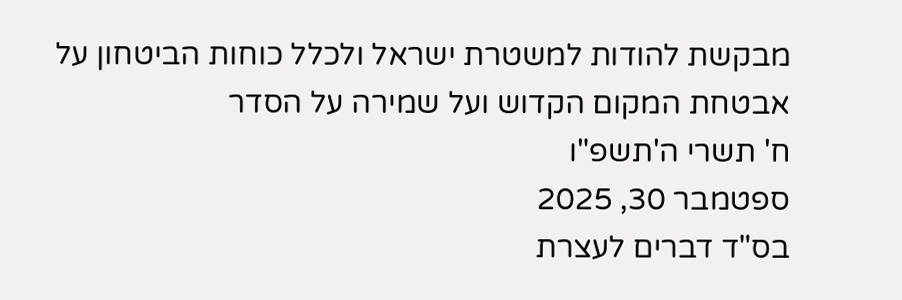מבקשת להודות למשטרת ישראל ולכלל כוחות הביטחון על אבטחת המקום הקדוש ועל שמירה על הסדר
ח' תשרי ה'תשפ"ו
ספטמבר 30, 2025
בס"ד דברים לעצרת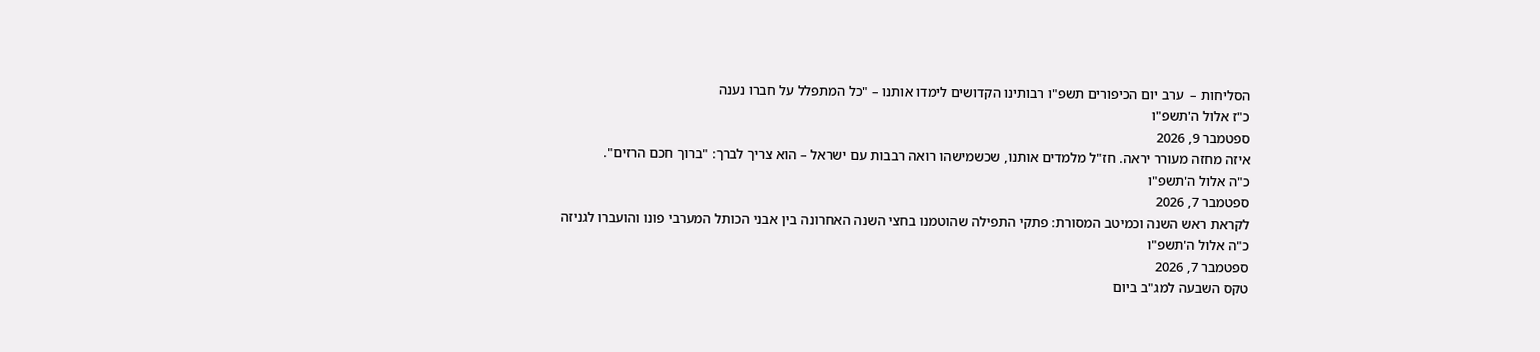הסליחות –  ערב יום הכיפורים תשפ"ו רבותינו הקדושים לימדו אותנו – "כל המתפלל על חברו נענה
כ"ז אלול ה'תשפ"ו
ספטמבר 9, 2026
איזה מחזה מעורר יראה. חז"ל מלמדים אותנו, שכשמישהו רואה רבבות עם ישראל – הוא צריך לברך: "ברוך חכם הרזים".
כ"ה אלול ה'תשפ"ו
ספטמבר 7, 2026
לקראת ראש השנה וכמיטב המסורת: פתקי התפילה שהוטמנו בחצי השנה האחרונה בין אבני הכותל המערבי פונו והועברו לגניזה
כ"ה אלול ה'תשפ"ו
ספטמבר 7, 2026
טקס השבעה למג"ב ביום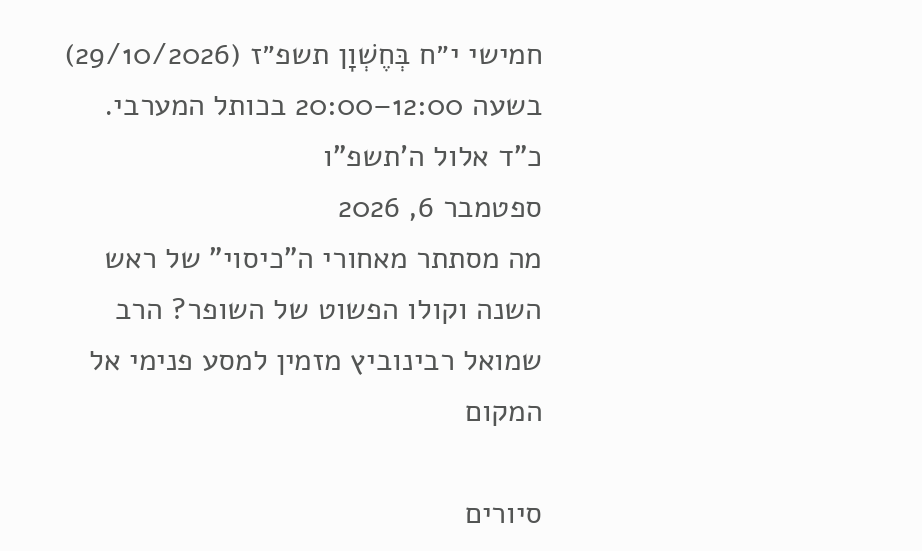חמישי י״ח בְּחֶשְׁוָן תשפ״ז (29/10/2026) בשעה 12:00–20:00 בכותל המערבי.
כ"ד אלול ה'תשפ"ו
ספטמבר 6, 2026
מה מסתתר מאחורי ה"כיסוי" של ראש השנה וקולו הפשוט של השופר? הרב שמואל רבינוביץ מזמין למסע פנימי אל המקום

סיורים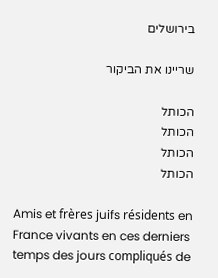בירושלים

שריינו את הביקור

הכותל
הכותל
הכותל
הכותל

Amis et frères juifs résidents en France vivants en ces derniers temps des jours compliqués de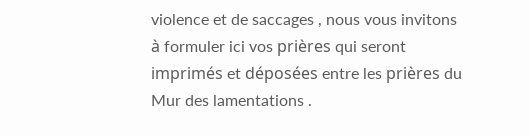violence et de saccages , nous vous invitons à formuler ici vos prières qui seront imprimés et déposées entre les prières du Mur des lamentations .